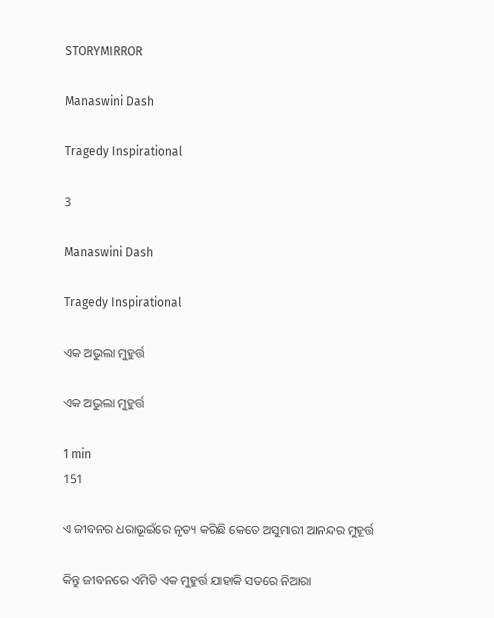STORYMIRROR

Manaswini Dash

Tragedy Inspirational

3

Manaswini Dash

Tragedy Inspirational

ଏକ ଅଭୁଲା ମୁହୁର୍ତ୍ତ

ଏକ ଅଭୁଲା ମୁହୁର୍ତ୍ତ

1 min
151

ଏ ଜୀବନର ଧରାଭୂଇଁରେ ନୃତ୍ୟ କରିଛି କେତେ ଅସୁମାରୀ ଆନନ୍ଦର ମୁହୂର୍ତ୍ତ

କିନ୍ତୁ ଜୀବନରେ ଏମିତି ଏକ ମୁହୁର୍ତ୍ତ ଯାହାକି ସତରେ ନିଆରା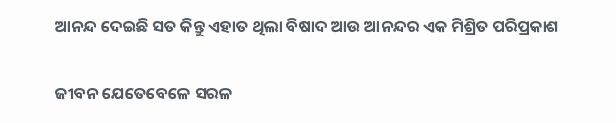ଆନନ୍ଦ ଦେଇଛି ସତ କିନ୍ତୁ ଏହାତ ଥିଲା ବିଷାଦ ଆଉ ଆନନ୍ଦର ଏକ ମିଶ୍ରିତ ପରିପ୍ରକାଶ

ଜୀବନ ଯେତେବେଳେ ସରଳ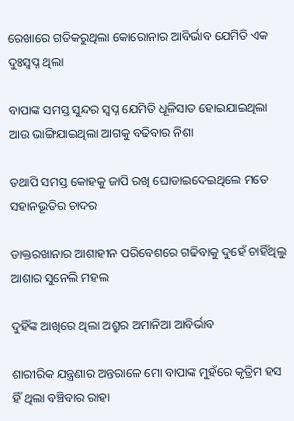ରେଖାରେ ଗତିକରୁଥିଲା କୋରୋନାର ଆବିର୍ଭାବ ଯେମିତି ଏକ ଦୁଃସ୍ବପ୍ନ ଥିଲା

ବାପାଙ୍କ ସମସ୍ତ ସୁନ୍ଦର ସ୍ବପ୍ନ ଯେମିତି ଧୂଳିସାତ ହୋଇଯାଇଥିଲା ଆଉ ଭାଙ୍ଗିଯାଇଥିଲା ଆଗକୁ ବଢିବାର ନିଶା

ତଥାପି ସମସ୍ତ କୋହକୁ ଜାପି ରଖି ଘୋଡାଇଦେଇଥିଲେ ମତେ ସହାନଭୂତିର ଚାଦର

ଡାକ୍ତରଖାନାର ଆଶାହୀନ ପରିବେଶରେ ଗଢିବାକୁ ଦୁହେଁ ଚାହିଁଥିଲୁ ଆଶାର ସୁନେଲି ମହଲ

ଦୁହିଁଙ୍କ ଆଖିରେ ଥିଲା ଅଶ୍ରୁର ଅମାନିଆ ଆବିର୍ଭାବ

ଶାରୀରିକ ଯନ୍ତ୍ରଣାର ଅନ୍ତରାଳେ ମୋ ବାପାଙ୍କ ମୁହଁରେ କୃତ୍ରିମ ହସ ହିଁ ଥିଲା ବଞ୍ଚିବାର ରାହା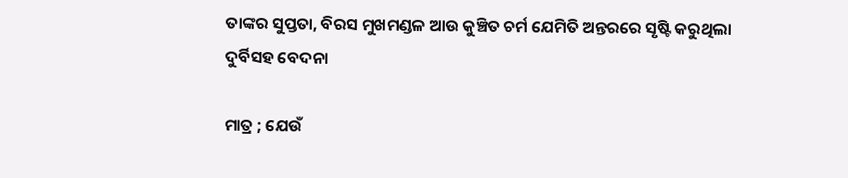ତାଙ୍କର ସୁପ୍ତତା, ବିରସ ମୁଖମଣ୍ଡଳ ଆଉ କୁଞ୍ଚିତ ଚର୍ମ ଯେମିତି ଅନ୍ତରରେ ସୃଷ୍ଟି କରୁଥିଲା ଦୁର୍ବିସହ ବେଦନା

ମାତ୍ର ; ଯେଉଁ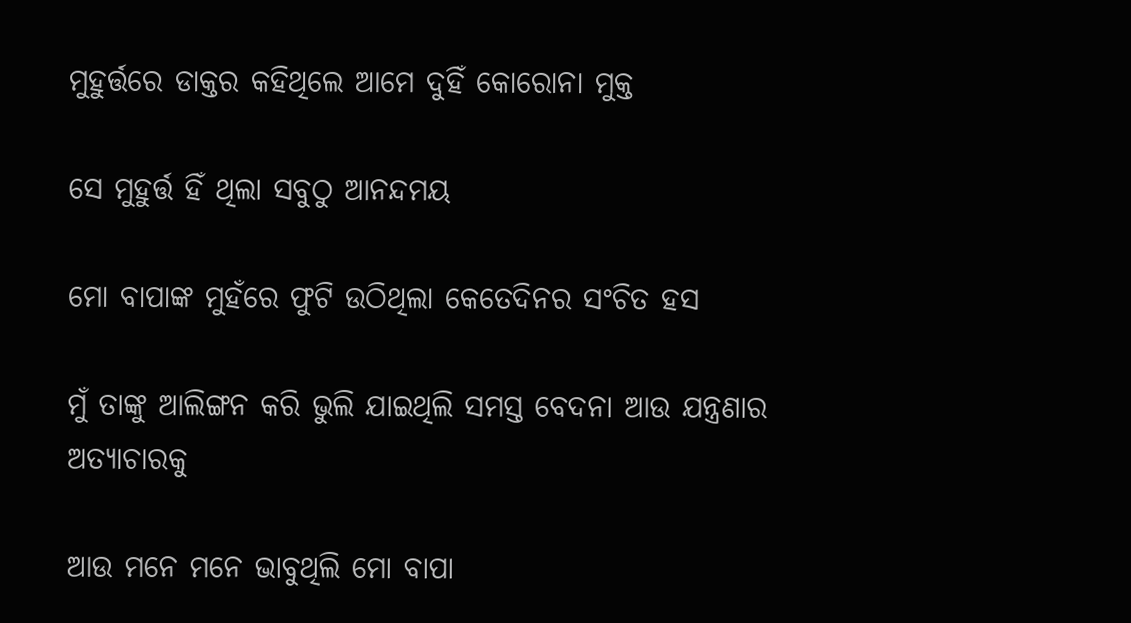ମୁହୁର୍ତ୍ତରେ ଡାକ୍ତର କହିଥିଲେ ଆମେ ଦୁହିଁ କୋରୋନା ମୁକ୍ତ

ସେ ମୁହୁର୍ତ୍ତ ହିଁ ଥିଲା ସବୁଠୁ ଆନନ୍ଦମୟ

ମୋ ବାପାଙ୍କ ମୁହଁରେ ଫୁଟି ଉଠିଥିଲା କେତେଦିନର ସଂଚିତ ହସ

ମୁଁ ତାଙ୍କୁ ଆଲିଙ୍ଗନ କରି ଭୁଲି ଯାଇଥିଲି ସମସ୍ତ ବେଦନା ଆଉ ଯନ୍ତ୍ରଣାର ଅତ୍ୟାଚାରକୁ

ଆଉ ମନେ ମନେ ଭାବୁଥିଲି ମୋ ବାପା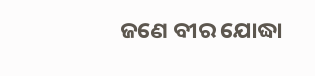ଜଣେ ବୀର ଯୋଦ୍ଧା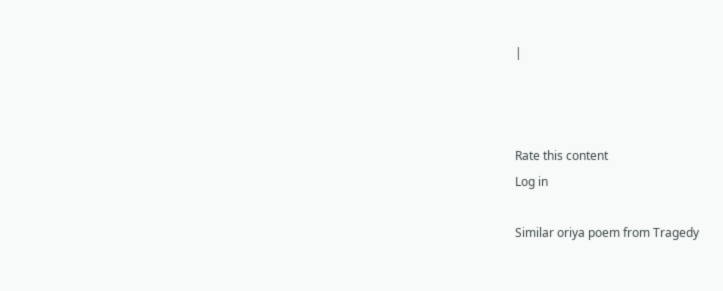|



Rate this content
Log in

Similar oriya poem from Tragedy